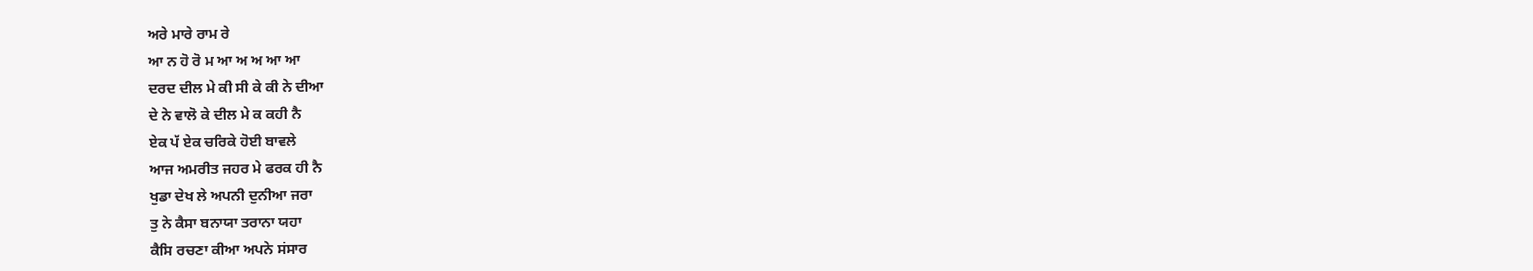ਅਰੇ ਮਾਰੇ ਰਾਮ ਰੇ
ਆ ਨ ਹੋ ਰੋ ਮ ਆ ਅ ਅ ਆ ਆ
ਦਰਦ ਦੀਲ ਮੇ ਕੀ ਸੀ ਕੇ ਕੀ ਨੇ ਦੀਆ
ਦੇ ਨੇ ਵਾਲੋ ਕੇ ਦੀਲ ਮੇ ਕ ਕਹੀ ਨੈ
ਏਕ ਪੱ ਏਕ ਚਰਿਕੇ ਹੋਈ ਬਾਵਲੇ
ਆਜ ਅਮਰੀਤ ਜਹਰ ਮੇ ਫਰਕ ਹੀ ਨੈ
ਖੁਡਾ ਦੇਖ ਲੇ ਅਪਨੀ ਦੁਨੀਆ ਜਰਾ
ਤੁ ਨੇ ਕੈਸਾ ਬਨਾਯਾ ਤਰਾਨਾ ਯਹਾ
ਕੈਸਿ ਰਚਣਾ ਕੀਆ ਅਪਨੇ ਸਂਸਾਰ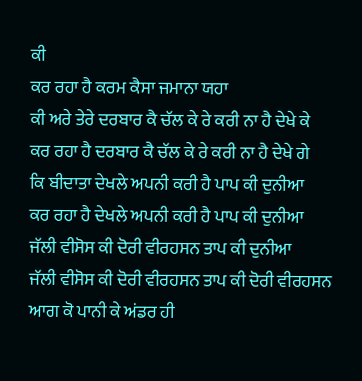ਕੀ
ਕਰ ਰਹਾ ਹੈ ਕਰਮ ਕੈਸਾ ਜਮਾਨਾ ਯਹਾ
ਕੀ ਅਰੇ ਤੇਰੇ ਦਰਬਾਰ ਕੈ ਚੱਲ ਕੇ ਰੇ ਕਰੀ ਨਾ ਹੈ ਦੇਖੇ ਕੇ
ਕਰ ਰਹਾ ਹੈ ਦਰਬਾਰ ਕੈ ਚੱਲ ਕੇ ਰੇ ਕਰੀ ਨਾ ਹੈ ਦੇਖੇ ਗੇ
ਕਿ ਬੀਦਾਤਾ ਦੇਖਲੇ ਅਪਨੀ ਕਰੀ ਹੈ ਪਾਪ ਕੀ ਦੁਨੀਆ
ਕਰ ਰਹਾ ਹੈ ਦੇਖਲੇ ਅਪਨੀ ਕਰੀ ਹੈ ਪਾਪ ਕੀ ਦੁਨੀਆ
ਜੱਲੀ ਵੀਸੋਸ ਕੀ ਦੋਰੀ ਵੀਰਹਸਨ ਤਾਪ ਕੀ ਦੁਨੀਆ
ਜੱਲੀ ਵੀਸੋਸ ਕੀ ਦੋਰੀ ਵੀਰਹਸਨ ਤਾਪ ਕੀ ਦੋਰੀ ਵੀਰਹਸਨ
ਆਗ ਕੋ ਪਾਨੀ ਕੇ ਅਂਡਰ ਹੀ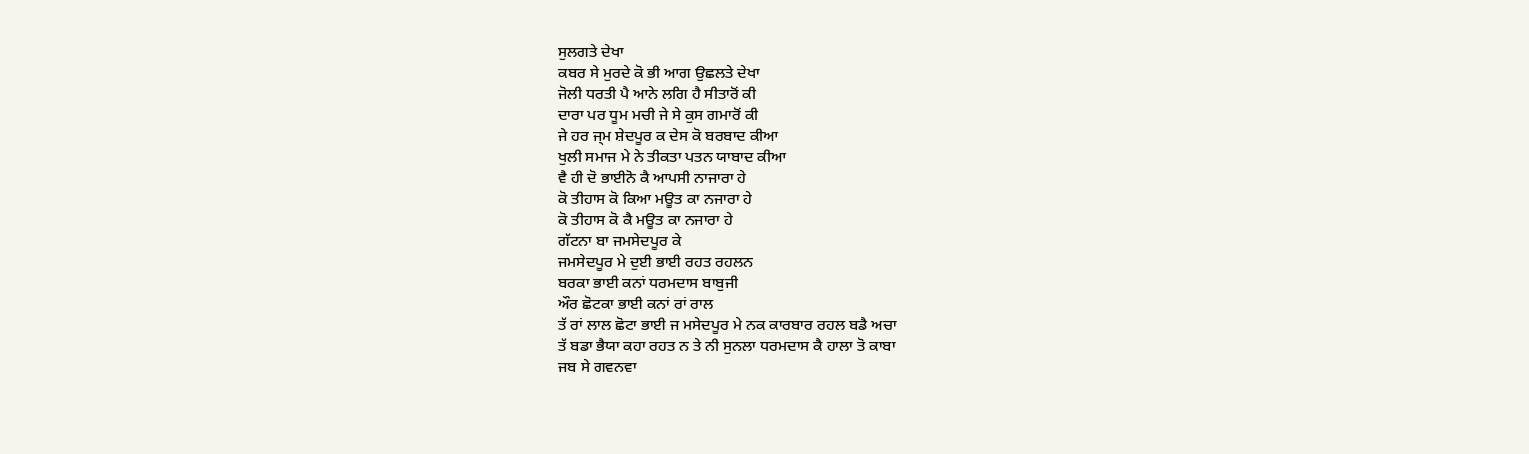ਸੁਲਗਤੇ ਦੇਖਾ
ਕਬਰ ਸੇ ਮੁਰਦੇ ਕੋ ਭੀ ਆਗ ਉਛਲਤੇ ਦੇਖਾ
ਜੋਲੀ ਧਰਤੀ ਪੈ ਆਨੇ ਲਗਿ ਹੈ ਸੀਤਾਰੋਂ ਕੀ
ਦਾਰਾ ਪਰ ਧੂਮ ਮਚੀ ਜੇ ਸੇ ਕੁਸ ਗਮਾਰੋਂ ਕੀ
ਜੇ ਹਰ ਜ੍ਮ ਸ਼ੇਦਪੂਰ ਕ ਦੇਸ ਕੋ ਬਰਬਾਦ ਕੀਆ
ਖੁਲੀ ਸਮਾਜ ਮੇ ਨੇ ਤੀਕਤਾ ਪਤਨ ਯਾਬਾਦ ਕੀਆ
ਵੈ ਹੀ ਦੋ ਭਾਈਨੋ ਕੈ ਆਪਸੀ ਨਾਜਾਰਾ ਹੇ
ਕੋ ਤੀਹਾਸ ਕੋ ਕਿਆ ਮਊਤ ਕਾ ਨਜਾਰਾ ਹੇ
ਕੋ ਤੀਹਾਸ ਕੋ ਕੈ ਮਊਤ ਕਾ ਨਜਾਰਾ ਹੇ
ਗੱਟਨਾ ਬਾ ਜਮਸੇਦਪੂਰ ਕੇ
ਜਮਸੇਦਪੂਰ ਮੇ ਦੁਈ ਭਾਈ ਰਹਤ ਰਹਲਨ
ਬਰਕਾ ਭਾਈ ਕਨਾਂ ਧਰਮਦਾਸ ਬਾਬੁਜੀ
ਔਰ ਛੋਟਕਾ ਭਾਈ ਕਨਾਂ ਰਾਂ ਰਾਲ
ਤੱ ਰਾਂ ਲਾਲ ਛੋਟਾ ਭਾਈ ਜ ਮਸੇਦਪੂਰ ਮੇ ਨਕ ਕਾਰਬਾਰ ਰਹਲ ਬਡੈ ਅਚਾ
ਤੱ ਬਡਾ ਭੈਯਾ ਕਹਾ ਰਹਤ ਨ ਤੇ ਨੀ ਸੁਨਲਾ ਧਰਮਦਾਸ ਕੈ ਹਾਲਾ ਤੋ ਕਾਬਾ
ਜਬ ਸੇ ਗਵਨਵਾ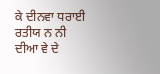ਕੇ ਦੀਨਵਾ ਧਰਾਈ ਰਤੀਯ ਨ ਨੀ ਦੀਆ ਵੇ ਦੇ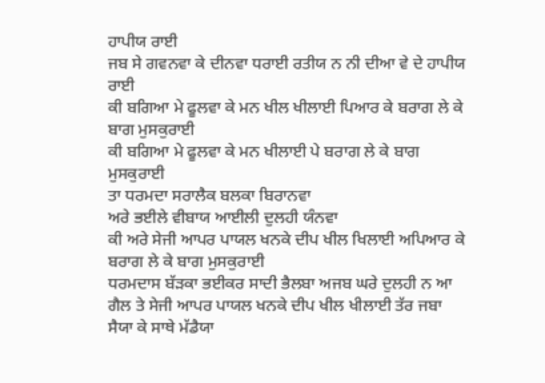ਹਾਪੀਯ ਰਾਈ
ਜਬ ਸੇ ਗਵਨਵਾ ਕੇ ਦੀਨਵਾ ਧਰਾਈ ਰਤੀਯ ਨ ਨੀ ਦੀਆ ਵੇ ਦੇ ਹਾਪੀਯ ਰਾਈ
ਕੀ ਬਗਿਆ ਮੇ ਫੂਲਵਾ ਕੇ ਮਨ ਖੀਲ ਖੀਲਾਈ ਪਿਆਰ ਕੇ ਬਰਾਗ ਲੇ ਕੇ ਬਾਗ ਮੁਸਕੁਰਾਈ
ਕੀ ਬਗਿਆ ਮੇ ਫੂਲਵਾ ਕੇ ਮਨ ਖੀਲਾਈ ਪੇ ਬਰਾਗ ਲੇ ਕੇ ਬਾਗ ਮੁਸਕੁਰਾਈ
ਤਾ ਧਰਮਦਾ ਸਰਾਲੈਕ ਬਲਕਾ ਬਿਰਾਨਵਾ
ਅਰੇ ਭਈਲੇ ਵੀਬਾਯ ਆਈਲੀ ਦੁਲਹੀ ਯੰਨਵਾ
ਕੀ ਅਰੇ ਸੇਜੀ ਆਪਰ ਪਾਯਲ ਖਨਕੇ ਦੀਪ ਖੀਲ ਖਿਲਾਈ ਅਪਿਆਰ ਕੇ ਬਰਾਗ ਲੇ ਕੇ ਬਾਗ ਮੁਸਕੁਰਾਈ
ਧਰਮਦਾਸ ਬੱਡ਼ਕਾ ਭਈਕਰ ਸਾਦੀ ਭੈਲਬਾ ਅਜਬ ਘਰੇ ਦੁਲਹੀ ਨ ਆ ਗੈਲ ਤੇ ਸੇਜੀ ਆਪਰ ਪਾਯਲ ਖਨਕੇ ਦੀਪ ਖੀਲ ਖੀਲਾਈ ਤੱਰ ਜਬਾ
ਸੈਯਾ ਕੇ ਸਾਥੇ ਮੱਡੈਯਾ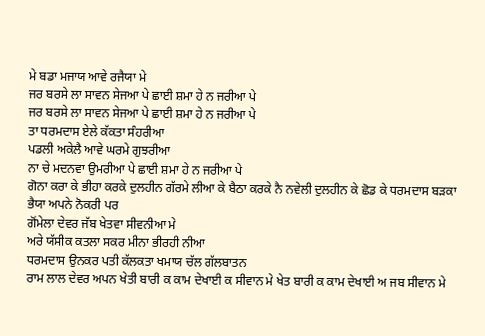ਮੇ ਬਡਾ ਮਜਾਯ ਆਵੇ ਰਜੈਯਾ ਮੇ
ਜਰ ਬਰਸੇ ਲਾ ਸਾਵਨ ਸੇਜਆ ਪੇ ਛਾਈ ਸ਼ਮਾ ਹੇ ਨ ਜਰੀਆ ਪੇ
ਜਰ ਬਰਸੇ ਲਾ ਸਾਵਨ ਸੇਜਆ ਪੇ ਛਾਈ ਸ਼ਮਾ ਹੇ ਨ ਜਰੀਆ ਪੇ
ਤਾ ਧਰਮਦਾਸ ਏਲੇ ਕੱਕਤਾ ਸੰਹਰੀਆ
ਪਡਲੀ ਅਕੇਲੈ ਆਵੇ ਘਰਮੇ ਗੁਝਰੀਆ
ਨਾ ਚੇ ਮਦਨਵਾ ਉਮਰੀਆ ਪੇ ਛਾਈ ਸ਼ਮਾ ਹੇ ਨ ਜਰੀਆ ਪੇ
ਗੋਨਾ ਕਰਾ ਕੇ ਭੀਹਾ ਕਰਕੇ ਦੁਲਹੀਨ ਗੱਰਮੇ ਲੀਆ ਕੇ ਬੈਠਾ ਕਰਕੇ ਨੈ ਨਵੇਲੀ ਦੁਲਹੀਨ ਕੇ ਛੋਡ ਕੇ ਧਰਮਦਾਸ ਬਡ਼ਕਾ ਭੈਯਾ ਅਪਨੇ ਨੋਕਰੀ ਪਰ
ਗੋਂਮੇਲਾ ਦੇਵਰ ਜੱਬ ਖੇਤਵਾ ਸੀਵਨੀਆ ਮੇ
ਅਰੇ ਯੱਸੀਕ ਕਤਲਾ ਸਕਰ ਮੀਨਾ ਭੀਰਹੀ ਨੀਆ
ਧਰਮਦਾਸ ਉਨਕਰ ਪਤੀ ਕੱਲਕਤਾ ਖਮਾਯ ਚੱਲ ਗੱਲਬਾਤਨ
ਰਾਮ ਲਾਲ ਦੇਵਰ ਅਪਨ ਖੇਤੀ ਬਾਰੀ ਕ ਕਾਮ ਦੇਖਾਈ ਕ ਸੀਵਾਨ ਮੇ ਖੇਤ ਬਾਰੀ ਕ ਕਾਮ ਦੇਖਾਈ ਅ ਜਬ ਸੀਵਾਨ ਮੇ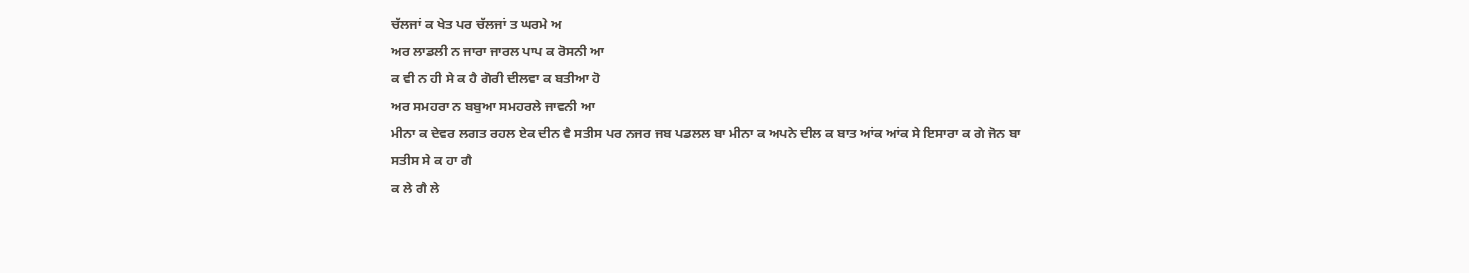ਚੱਲਜਾਂ ਕ ਖੇਤ ਪਰ ਚੱਲਜਾਂ ਤ ਘਰਮੇ ਅ
ਅਰ ਲਾਡਲੀ ਨ ਜਾਰਾ ਜਾਰਲ ਪਾਪ ਕ ਰੋਸਨੀ ਆ
ਕ ਵੀ ਨ ਹੀ ਸੇ ਕ ਹੈ ਗੋਰੀ ਦੀਲਵਾ ਕ ਬਤੀਆ ਹੋ
ਅਰ ਸਮਹਰਾ ਨ ਬਬੁਆ ਸਮਹਰਲੇ ਜਾਵਨੀ ਆ
ਮੀਨਾ ਕ ਦੇਵਰ ਲਗਤ ਰਹਲ ਏਕ ਦੀਨ ਵੈ ਸਤੀਸ ਪਰ ਨਜਰ ਜਬ ਪਡਲਲ ਬਾ ਮੀਨਾ ਕ ਅਪਨੇ ਦੀਲ ਕ ਬਾਤ ਆਂਕ ਆਂਕ ਸੇ ਇਸਾਰਾ ਕ ਗੇ ਜੋਨ ਬਾ ਸਤੀਸ ਸੇ ਕ ਹਾ ਗੈ
ਕ ਲੇ ਗੈ ਲੇ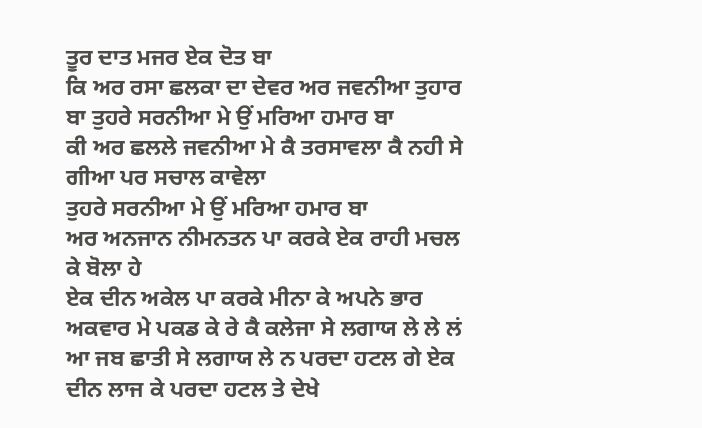ਤੂਰ ਦਾਤ ਮਜਰ ਏਕ ਦੋਤ ਬਾ
ਕਿ ਅਰ ਰਸਾ ਛਲਕਾ ਦਾ ਦੇਵਰ ਅਰ ਜਵਨੀਆ ਤੁਹਾਰ ਬਾ ਤੁਹਰੇ ਸਰਨੀਆ ਮੇ ਉਂ ਮਰਿਆ ਹਮਾਰ ਬਾ
ਕੀ ਅਰ ਛਲਲੇ ਜਵਨੀਆ ਮੇ ਕੈ ਤਰਸਾਵਲਾ ਕੈ ਨਹੀ ਸੇ ਗੀਆ ਪਰ ਸਚਾਲ ਕਾਵੇਲਾ
ਤੁਹਰੇ ਸਰਨੀਆ ਮੇ ਉਂ ਮਰਿਆ ਹਮਾਰ ਬਾ
ਅਰ ਅਨਜਾਨ ਨੀਮਨਤਨ ਪਾ ਕਰਕੇ ਏਕ ਰਾਹੀ ਮਚਲ ਕੇ ਬੋਲਾ ਹੇ
ਏਕ ਦੀਨ ਅਕੇਲ ਪਾ ਕਰਕੇ ਮੀਨਾ ਕੇ ਅਪਨੇ ਭਾਰ ਅਕਵਾਰ ਮੇ ਪਕਡ ਕੇ ਰੇ ਕੈ ਕਲੇਜਾ ਸੇ ਲਗਾਯ ਲੇ ਲੇ ਲਂ
ਆ ਜਬ ਛਾਤੀ ਸੇ ਲਗਾਯ ਲੇ ਨ ਪਰਦਾ ਹਟਲ ਗੇ ਏਕ ਦੀਨ ਲਾਜ ਕੇ ਪਰਦਾ ਹਟਲ ਤੇ ਦੇਖੇ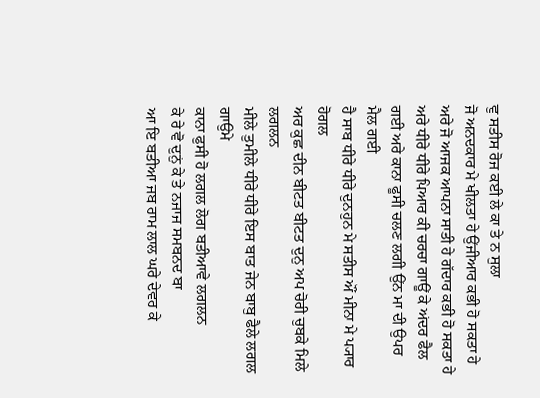ਵੁ ਸਤੀਸ ਰੋਜ ਕਈ ਲੇ ਕਾ ਤੇ ਨ ਸੁਲਾ
ਜੋ ਅਨਦਕਾਰ ਮੇ ਖੀਲਤਾ ਹੇ ਉਂਜੀਆਰ ਕਭੀ ਹੋ ਸਕਤਾ ਹੇ ਅਰੇ ਜੋ ਆਜਕ ਆਪਨਾ ਸਾਤੀ ਹੇ ਗੱਦਾਰ ਕਭੀ ਹੋ ਸਕਤਾ ਹੇ
ਅਰੇ ਧੀਰੇ ਧੀਰੇ ਪਿਆਰ ਕੀ ਚਰਚਾ ਗਾਊਂ ਕੇ ਅਂਦਰ ਫੈਲ ਗਈ ਅਰੇ ਕਾਨਾ ਫੂਸੀ ਚਲਣ ਲਗੀ ਉਂਨ ਮਾ ਦੀ ਉਪਰ ਮੈਲ ਗਈ
ਹੈ ਸਾਬ ਧੀਰੇ ਧੀਰੇ ਦੁਨਹੁਨ ਮੇ ਸਤੀਸ ਔਂ ਮੀਨਾ ਮੇ ਪ੍ਯਾਰ ਹੋਗਲ
ਅਰ ਕੁਛ ਦੀਨ ਬੀਟਤ ਬੀਟਤ ਦੁਨੁ ਅਪ ਚੋਰੀ ਚੁਬਕੇ ਮਿਲੇ ਲਗਲਨ
ਮੀਲੇ ਤੁਮੀਲੇ ਧੀਰੇ ਧੀਰੇ ਇਸ ਬਾਤ ਜੇਨ ਬਾਬੁ ਫੈਲੇ ਲਗਲ ਗਾਉਮੇ
ਕਾਨਾ ਫੁਸੀ ਹੋ ਲਗਲ ਲੋਗ ਬਤੀਆਵੇ ਲਗਲਨ
ਕੇ ਰੇ ਵੋ ਦੁਨੁਂ ਕੇ ਤੇ ਨਜਾਜ ਸਮਬਨਦ ਬਾ
ਆ ਇ ਬਤੀਆ ਜਬ ਰਾਮ ਲਾਲ ਘਰੇ ਦੇਵਰ ਕੇ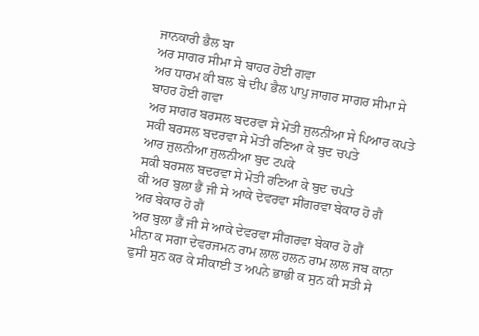ਜਾਨਕਾਰੀ ਭੈਲ ਬਾ
ਅਰ ਸਾਗਰ ਸੀਮਾ ਸੇ ਬਾਹਰ ਹੋਈ ਗਵਾ
ਅਰ ਧਾਰਮ ਕੀ ਬਲ ਬੇ ਦੀਪ ਭੈਲ ਪਾਪੁ ਜਾਗਰ ਸਾਗਰ ਸੀਮਾ ਸੇ ਬਾਹਰ ਹੋਈ ਗਵਾ
ਅਰ ਸਾਗਰ ਬਰਸਲ ਬਦਰਵਾ ਸੇ ਮੋਤੀ ਜੁਲਨੀਆ ਸੇ ਪਿਆਰ ਕਪਤੇ
ਸਕੀ ਬਰਸਲ ਬਦਰਵਾ ਸੇ ਮੋਤੀ ਰਣਿਆ ਕੇ ਬੁਦ ਚਪਤੇ
ਆਰ ਜੁਲਨੀਆ ਜੁਲਨੀਆ ਬੁਦ ਟਪਕੇ
ਸਕੀ ਬਰਸਲ ਬਦਰਵਾ ਸੇ ਮੋਤੀ ਰਣਿਆ ਕੇ ਬੁਦ ਚਪਤੇ
ਕੀ ਅਰ ਬੁਲਾ ਭੈਂ ਜੀ ਸੇ ਆਕੇ ਦੇਵਰਵਾ ਸੀਂਗਰਵਾ ਬੇਕਾਰ ਹੋ ਗੈਂ
ਅਰ ਬੇਕਾਰ ਹੋ ਗੈਂ
ਅਰ ਬੁਲਾ ਭੈਂ ਜੀ ਸੇ ਆਕੇ ਦੇਵਰਵਾ ਸੀਂਗਰਵਾ ਬੇਕਾਰ ਹੋ ਗੈਂ
ਮੀਨਾ ਕ ਸਗਾ ਦੇਵਰਜਮਨ ਰਾਮ ਲਾਲ ਹਲਨ ਰਾਮ ਲਾਲ ਜਬ ਕਾਨਾ ਫੁਸੀ ਸੁਨ ਕਰ ਕੇ ਸੀਕਾਈ ਤ ਅਪਨੇ ਭਾਭੀ ਕ ਸੁਨ ਕੀ ਸਤੀ ਸੇ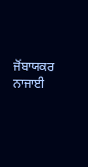ਜੋਂਬਾਯਕਰ ਨਾਜਾਈ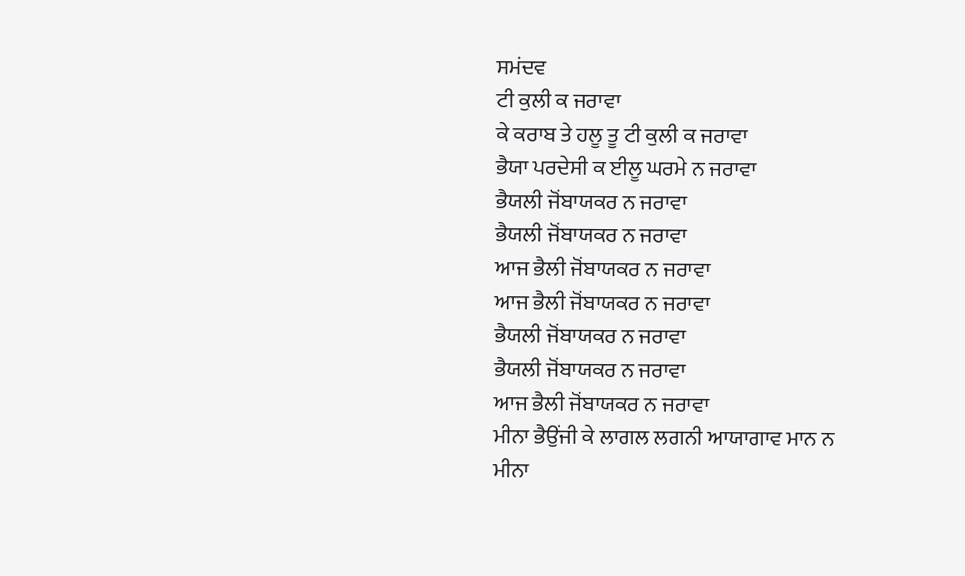ਸਮਂਦਵ
ਟੀ ਕੁਲੀ ਕ ਜਰਾਵਾ
ਕੇ ਕਰਾਬ ਤੇ ਹਲੂ ਤੂ ਟੀ ਕੁਲੀ ਕ ਜਰਾਵਾ
ਭੈਯਾ ਪਰਦੇਸੀ ਕ ਈਲੂ ਘਰਮੇ ਨ ਜਰਾਵਾ
ਭੈਯਲੀ ਜੋਂਬਾਯਕਰ ਨ ਜਰਾਵਾ
ਭੈਯਲੀ ਜੋਂਬਾਯਕਰ ਨ ਜਰਾਵਾ
ਆਜ ਭੈਲੀ ਜੋਂਬਾਯਕਰ ਨ ਜਰਾਵਾ
ਆਜ ਭੈਲੀ ਜੋਂਬਾਯਕਰ ਨ ਜਰਾਵਾ
ਭੈਯਲੀ ਜੋਂਬਾਯਕਰ ਨ ਜਰਾਵਾ
ਭੈਯਲੀ ਜੋਂਬਾਯਕਰ ਨ ਜਰਾਵਾ
ਆਜ ਭੈਲੀ ਜੋਂਬਾਯਕਰ ਨ ਜਰਾਵਾ
ਮੀਨਾ ਭੈਉਂਜੀ ਕੇ ਲਾਗਲ ਲਗਨੀ ਆਯਾਗਾਵ ਮਾਨ ਨ
ਮੀਨਾ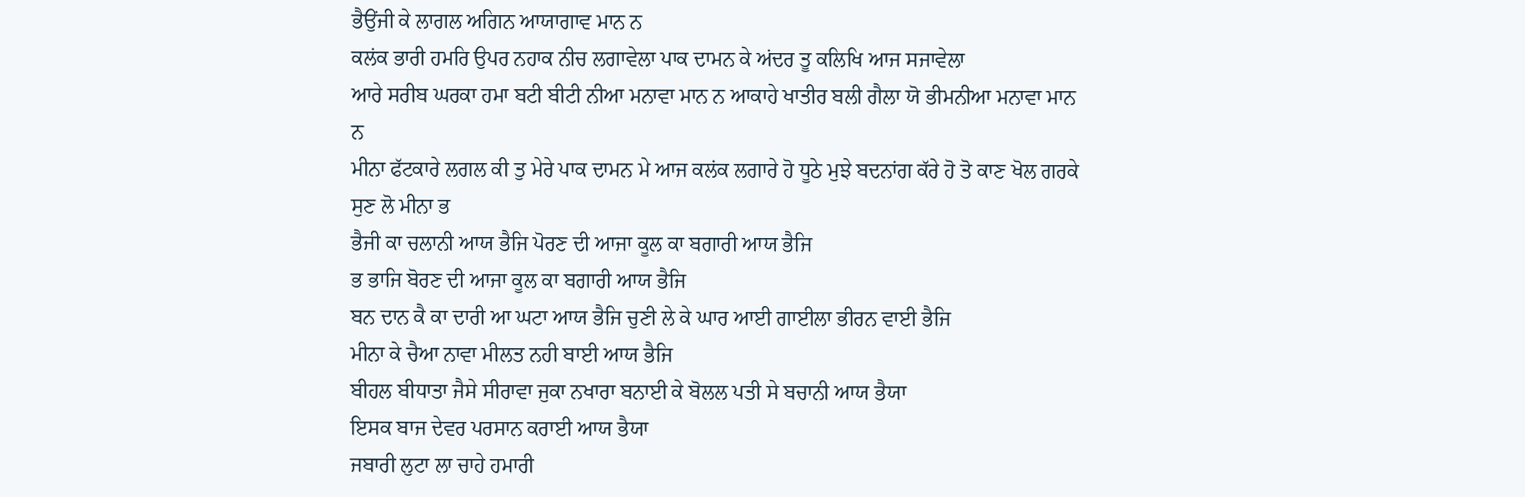ਭੈਉਂਜੀ ਕੇ ਲਾਗਲ ਅਗਿਨ ਆਯਾਗਾਵ ਮਾਨ ਨ
ਕਲਂਕ ਭਾਰੀ ਹਮਰਿ ਉਪਰ ਨਹਾਕ ਨੀਚ ਲਗਾਵੇਲਾ ਪਾਕ ਦਾਮਨ ਕੇ ਅਂਦਰ ਤੂ ਕਲਿਖਿ ਆਜ ਸਜਾਵੇਲਾ
ਆਰੇ ਸਰੀਬ ਘਰਕਾ ਹਮਾ ਬਟੀ ਬੀਟੀ ਨੀਆ ਮਨਾਵਾ ਮਾਨ ਨ ਆਕਾਹੇ ਖਾਤੀਰ ਬਲੀ ਗੈਲਾ ਯੋ ਭੀਮਨੀਆ ਮਨਾਵਾ ਮਾਨ ਨ
ਮੀਨਾ ਫੱਟਕਾਰੇ ਲਗਲ ਕੀ ਤੁ ਮੇਰੇ ਪਾਕ ਦਾਮਨ ਮੇ ਆਜ ਕਲਂਕ ਲਗਾਰੇ ਹੋ ਧੂਠੇ ਮੁਝੇ ਬਦਨਾਂਗ ਕੱਰੇ ਹੋ ਤੋ ਕਾਣ ਖੋਲ ਗਰਕੇ ਸੁਣ ਲੋ ਮੀਨਾ ਭ
ਭੈਜੀ ਕਾ ਚਲਾਨੀ ਆਯ ਭੈਜਿ ਪੋਰਣ ਦੀ ਆਜਾ ਕੂਲ ਕਾ ਬਗਾਰੀ ਆਯ ਭੈਜਿ
ਭ ਭਾਜਿ ਬੋਰਣ ਦੀ ਆਜਾ ਕੂਲ ਕਾ ਬਗਾਰੀ ਆਯ ਭੈਜਿ
ਬਨ ਦਾਨ ਕੈ ਕਾ ਦਾਰੀ ਆ ਘਟਾ ਆਯ ਭੈਜਿ ਚੁਣੀ ਲੇ ਕੇ ਘਾਰ ਆਈ ਗਾਈਲਾ ਭੀਰਨ ਵਾਈ ਭੈਜਿ
ਮੀਨਾ ਕੇ ਚੈਆ ਨਾਵਾ ਮੀਲਤ ਨਹੀ ਬਾਈ ਆਯ ਭੈਜਿ
ਬੀਹਲ ਬੀਧਾਤਾ ਜੈਸੇ ਸੀਰਾਵਾ ਜੁਕਾ ਨਖਾਰਾ ਬਨਾਈ ਕੇ ਬੋਲਲ ਪਤੀ ਸੇ ਬਚਾਨੀ ਆਯ ਭੈਯਾ
ਇਸਕ ਬਾਜ ਦੇਵਰ ਪਰਸਾਨ ਕਰਾਈ ਆਯ ਭੈਯਾ
ਜਬਾਰੀ ਲੁਟਾ ਲਾ ਚਾਹੇ ਹਮਾਰੀ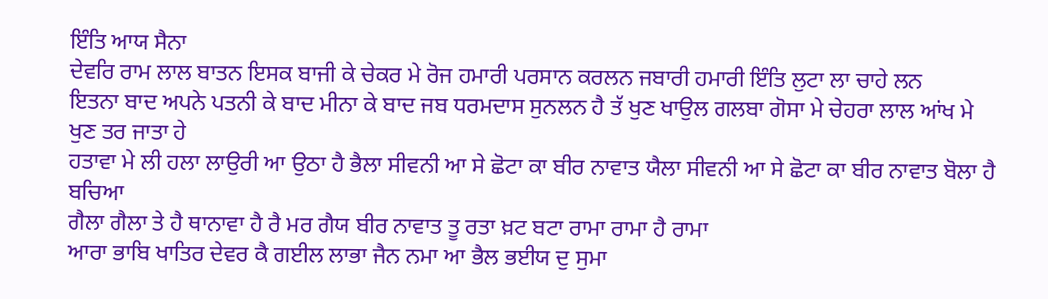ਇੰਤਿ ਆਯ ਸੈਨਾ
ਦੇਵਰਿ ਰਾਮ ਲਾਲ ਬਾਤਨ ਇਸਕ ਬਾਜੀ ਕੇ ਚੇਕਰ ਮੇ ਰੋਜ ਹਮਾਰੀ ਪਰਸਾਨ ਕਰਲਨ ਜਬਾਰੀ ਹਮਾਰੀ ਇੰਤਿ ਲੁਟਾ ਲਾ ਚਾਹੇ ਲਨ
ਇਤਨਾ ਬਾਦ ਅਪਨੇ ਪਤਨੀ ਕੇ ਬਾਦ ਮੀਨਾ ਕੇ ਬਾਦ ਜਬ ਧਰਮਦਾਸ ਸੁਨਲਨ ਹੈ ਤੱ ਖੁਣ ਖਾਉਲ ਗਲਬਾ ਗੋਸਾ ਮੇ ਚੇਹਰਾ ਲਾਲ ਆਂਖ ਮੇ ਖੁਣ ਤਰ ਜਾਤਾ ਹੇ
ਹਤਾਵਾ ਮੇ ਲੀ ਹਲਾ ਲਾਉਰੀ ਆ ਉਠਾ ਹੈ ਭੈਲਾ ਸੀਵਨੀ ਆ ਸੇ ਛੋਟਾ ਕਾ ਬੀਰ ਨਾਵਾਤ ਯੈਲਾ ਸੀਵਨੀ ਆ ਸੇ ਛੋਟਾ ਕਾ ਬੀਰ ਨਾਵਾਤ ਬੋਲਾ ਹੈ ਬਚਿਆ
ਗੈਲਾ ਗੈਲਾ ਤੇ ਹੈ ਥਾਨਾਵਾ ਹੈ ਰੈ ਮਰ ਗੈਯ ਬੀਰ ਨਾਵਾਤ ਤੂ ਰਤਾ ਖ਼ਟ ਬਟਾ ਰਾਮਾ ਰਾਮਾ ਹੈ ਰਾਮਾ
ਆਰਾ ਭਾਬਿ ਖਾਤਿਰ ਦੇਵਰ ਕੈ ਗਈਲ ਲਾਭਾ ਜੈਨ ਨਮਾ ਆ ਭੈਲ ਭਈਯ ਦੁ ਸੁਮਾ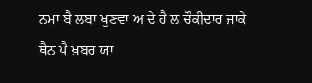ਨਮਾ ਬੈ ਲਬਾ ਖੁਣਵਾ ਅ ਦੇ ਹੈ ਲ ਚੌਕੀਦਾਰ ਜਾਕੇ ਥੈਨ ਪੈ ਖ਼ਬਰ ਯਾ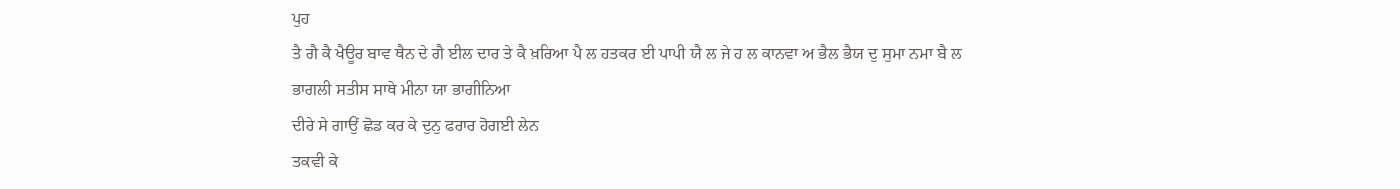ਪੁਹ
ਤੈ ਗੈ ਕੈ ਖੈਊਰ ਬਾਵ ਥੈਨ ਦੇ ਗੈ ਈਲ ਦਾਰ ਤੇ ਕੈ ਖ਼ਰਿਆ ਪੈ ਲ ਹਤਕਰ ਈ ਪਾਪੀ ਯੈ ਲ ਜੇ ਹ ਲ ਕਾਨਵਾ ਅ ਭੈਲ ਭੈਯ ਦੁ ਸੁਮਾ ਨਮਾ ਬੈ ਲ
ਭਾਗਲੀ ਸਤੀਸ ਸਾਥੇ ਮੀਨਾ ਯਾ ਭਾਗੀਨਿਆ
ਦੀਰੇ ਸੇ ਗਾਉਂ ਛੋਡ ਕਰ ਕੇ ਦੁਨੁ ਫਰਾਰ ਹੋਗਈ ਲੇਨ
ਤਕਵੀ ਕੇ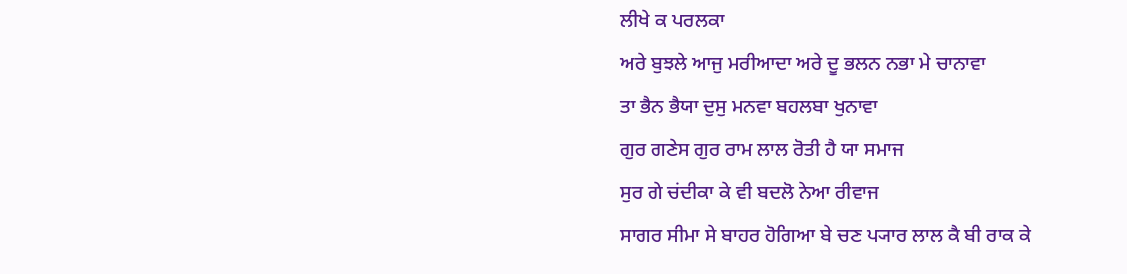ਲੀਖੇ ਕ ਪਰਲਕਾ
ਅਰੇ ਬੁਝਲੇ ਆਜੁ ਮਰੀਆਦਾ ਅਰੇ ਦੂ ਭਲਨ ਨਭਾ ਮੇ ਚਾਨਾਵਾ
ਤਾ ਭੈਨ ਭੈਯਾ ਦੁਸੁ ਮਨਵਾ ਬਹਲਬਾ ਖੁਨਾਵਾ
ਗੁਰ ਗਣੇਸ ਗੁਰ ਰਾਮ ਲਾਲ ਰੋਤੀ ਹੈ ਯਾ ਸਮਾਜ
ਸੁਰ ਗੇ ਚਂਦੀਕਾ ਕੇ ਵੀ ਬਦਲੋ ਨੇਆ ਰੀਵਾਜ
ਸਾਗਰ ਸੀਮਾ ਸੇ ਬਾਹਰ ਹੋਗਿਆ ਬੇ ਚਣ ਪ੍ਯਾਰ ਲਾਲ ਕੈ ਬੀ ਰਾਕ ਕੇ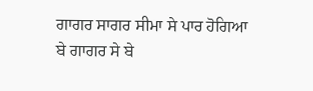ਗਾਗਰ ਸਾਗਰ ਸੀਮਾ ਸੇ ਪਾਰ ਹੋਗਿਆ
ਬੇ ਗਾਗਰ ਸੇ ਬੇ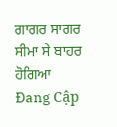ਗਾਗਰ ਸਾਗਰ ਸੀਮਾ ਸੇ ਬਾਹਰ ਹੋਗਿਆ
Đang Cập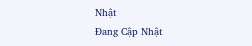Nhật
Đang Cập Nhật